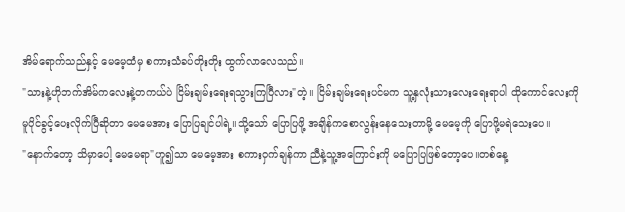အိမ်ရောက်သည်နှင့် မေမေ့ထံမှ စကားသံခပ်တိုးတိုး ထွက်လာလေသည်။
"သားနဲ့ဟိုဘက်အိမ်ကလေးနဲ့တကယ်ပဲ ငြိမ်းချမ်းရေးရသွားကြပြီလား"တဲ့။ ငြိမ်းချမ်းရေးပင်မက သူ့နှလုံးသားလေးရေးရာပါ ထိုကောင်လေးကို မူပိုင်ခွင့်ပေးလိုက်ပြီဆိုတာ မေမေအား ပြောပြချင်ပါရဲ့။သို့သော် ပြောပြဖို့ အချိန်ကစောလွန်းနေသေးတာမို့ မေမေ့ကို ပြောဖို့မရဲသေးပေ။
"နောက်တော့ သိမှာပေါ့ မေမေရာ"ဟူ၍သာ မေမေ့အား စကားဝှက်ချန်ကာ ညီနဲ့သူ့အကြောင်းကို မပြောပြဖြစ်တော့ပေ။တစ်နေ့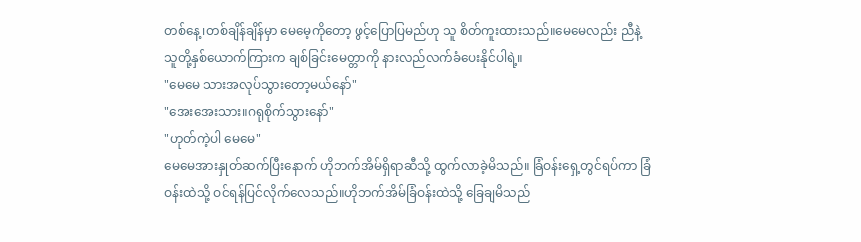တစ်နေ့၊တစ်ချိန်ချိန်မှာ မေမေ့ကိုတော့ ဖွင့်ပြောပြမည်ဟု သူ စိတ်ကူးထားသည်။မေမေလည်း ညီနဲ့သူတို့နှစ်ယောက်ကြားက ချစ်ခြင်းမေတ္တာကို နားလည်လက်ခံပေးနိုင်ပါရဲ့။
"မေမေ သားအလုပ်သွားတော့မယ်နော်"
"အေးအေးသား။ဂရုစိုက်သွားနော်"
"ဟုတ်ကဲ့ပါ မေမေ"
မေမေအားနှုတ်ဆက်ပြီးနောက် ဟိုဘက်အိမ်ရှိရာဆီသို့ ထွက်လာခဲ့မိသည်။ ခြံဝန်းရှေ့တွင်ရပ်ကာ ခြံဝန်းထဲသို့ ဝင်ရန်ပြင်လိုက်လေသည်။ဟိုဘက်အိမ်ခြံဝန်းထဲသို့ ခြေချမိသည်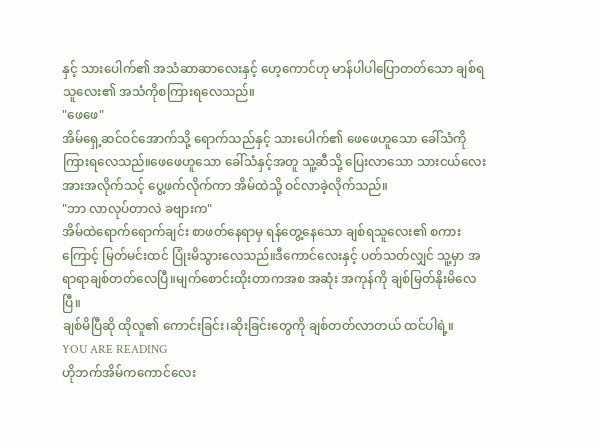နှင့် သားပေါက်၏ အသံဆာဆာလေးနှင့် ဟေ့ကောင်ဟု မာန်ပါပါပြောတတ်သော ချစ်ရသူလေး၏ အသံကိုစကြားရလေသည်။
"ဖေဖေ"
အိမ်ရှေ့ဆင်ဝင်အောက်သို့ ရောက်သည်နှင့် သားပေါက်၏ ဖေဖေဟူသော ခေါ်သံကိုကြားရလေသည်။ဖေဖေဟူသော ခေါ်သံနှင့်အတူ သူ့ဆီသို့ ပြေးလာသော သားငယ်လေးအားအလိုက်သင့် ပွေ့ဖက်လိုက်ကာ အိမ်ထဲသို့ ဝင်လာခဲ့လိုက်သည်။
"ဘာ လာလုပ်တာလဲ ခဗျားက"
အိမ်ထဲရောက်ရောက်ချင်း စာဖတ်နေရာမှ ရန်တွေ့နေသော ချစ်ရသူလေး၏ စကားကြောင့် မြတ်မင်းထင် ပြုံးမိသွားလေသည်။ဒီကောင်လေးနှင့် ပတ်သတ်လျှင် သူ့မှာ အရာရာချစ်တတ်လေပြီ။မျက်စောင်းထိုးတာကအစ အဆုံး အကုန်ကို ချစ်မြတ်နိုးမိလေပြီ။
ချစ်မိပြီဆို ထိုလူ၏ ကောင်းခြင်း၊ဆိုးခြင်းတွေကို ချစ်တတ်လာတယ် ထင်ပါရဲ့။
YOU ARE READING
ဟိုဘက်အိမ်ကကောင်လေး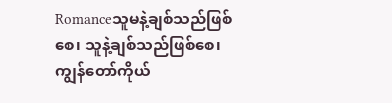Romanceသူမနဲ့ချစ်သည်ဖြစ်စေ၊ သူနဲ့ချစ်သည်ဖြစ်စေ၊ ကျွန်တော်ကိုယ်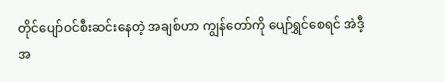တိုင်ပျော်ဝင်စီးဆင်းနေတဲ့ အချစ်ဟာ ကျွန်တော်ကို ပျော်ရွှင်စေရင် အဲဒီ့အ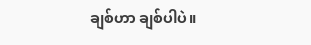ချစ်ဟာ ချစ်ပါပဲ။